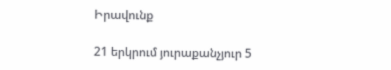Իրավունք

21 երկրում յուրաքանչյուր 5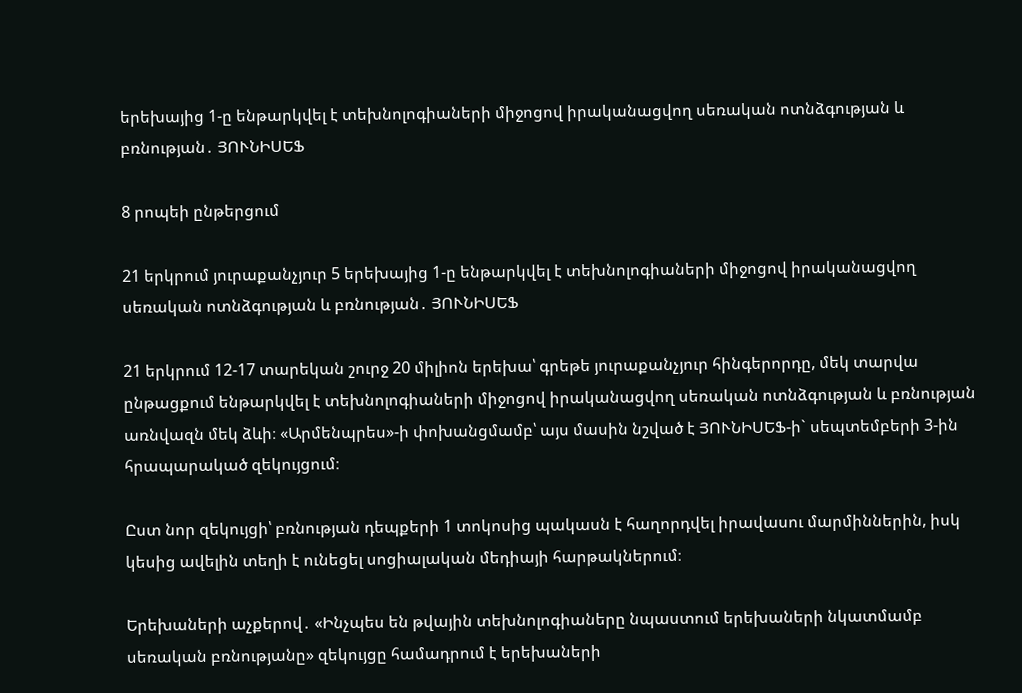երեխայից 1-ը ենթարկվել է տեխնոլոգիաների միջոցով իրականացվող սեռական ոտնձգության և բռնության․ ՅՈՒՆԻՍԵՖ

8 րոպեի ընթերցում

21 երկրում յուրաքանչյուր 5 երեխայից 1-ը ենթարկվել է տեխնոլոգիաների միջոցով իրականացվող սեռական ոտնձգության և բռնության․ ՅՈՒՆԻՍԵՖ

21 երկրում 12-17 տարեկան շուրջ 20 միլիոն երեխա՝ գրեթե յուրաքանչյուր հինգերորդը, մեկ տարվա ընթացքում ենթարկվել է տեխնոլոգիաների միջոցով իրականացվող սեռական ոտնձգության և բռնության առնվազն մեկ ձևի։ «Արմենպրես»-ի փոխանցմամբ՝ այս մասին նշված է ՅՈՒՆԻՍԵՖ-ի` սեպտեմբերի 3-ին հրապարակած զեկույցում։

Ըստ նոր զեկույցի՝ բռնության դեպքերի 1 տոկոսից պակասն է հաղորդվել իրավասու մարմիններին, իսկ կեսից ավելին տեղի է ունեցել սոցիալական մեդիայի հարթակներում։

Երեխաների աչքերով․ «Ինչպես են թվային տեխնոլոգիաները նպաստում երեխաների նկատմամբ սեռական բռնությանը» զեկույցը համադրում է երեխաների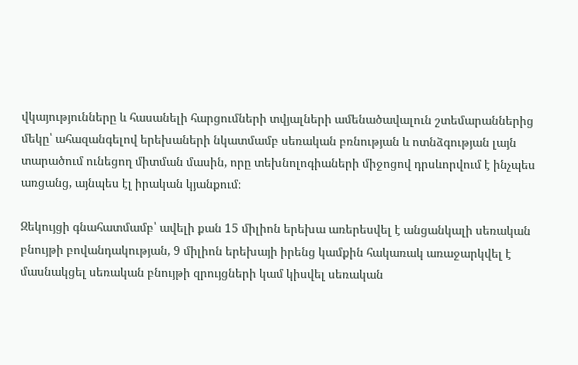վկայությունները և հասանելի հարցումների տվյալների ամենածավալուն շտեմարաններից մեկը՝ ահազանգելով երեխաների նկատմամբ սեռական բռնության և ոտնձգության լայն տարածում ունեցող միտման մասին, որը տեխնոլոգիաների միջոցով դրսևորվում է ինչպես առցանց, այնպես էլ իրական կյանքում։

Զեկույցի գնահատմամբ՝ ավելի քան 15 միլիոն երեխա առերեսվել է անցանկալի սեռական բնույթի բովանդակության, 9 միլիոն երեխայի իրենց կամքին հակառակ առաջարկվել է մասնակցել սեռական բնույթի զրույցների կամ կիսվել սեռական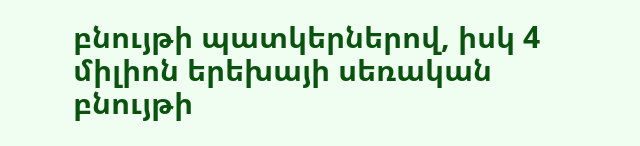բնույթի պատկերներով, իսկ 4 միլիոն երեխայի սեռական բնույթի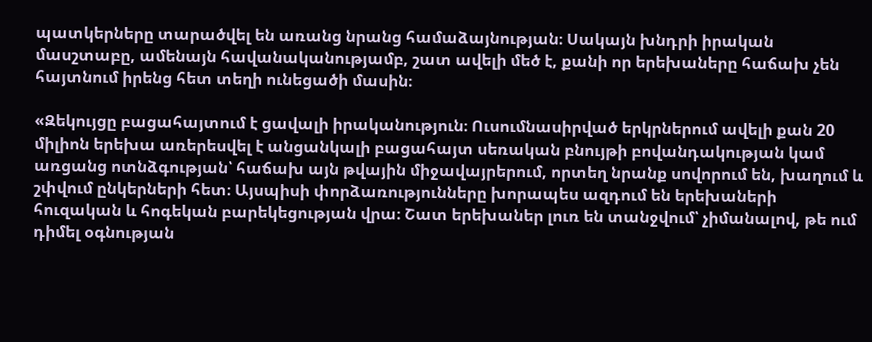պատկերները տարածվել են առանց նրանց համաձայնության։ Սակայն խնդրի իրական մասշտաբը, ամենայն հավանականությամբ, շատ ավելի մեծ է, քանի որ երեխաները հաճախ չեն հայտնում իրենց հետ տեղի ունեցածի մասին։

«Զեկույցը բացահայտում է ցավալի իրականություն։ Ուսումնասիրված երկրներում ավելի քան 20 միլիոն երեխա առերեսվել է անցանկալի բացահայտ սեռական բնույթի բովանդակության կամ առցանց ոտնձգության՝ հաճախ այն թվային միջավայրերում, որտեղ նրանք սովորում են, խաղում և շփվում ընկերների հետ։ Այսպիսի փորձառությունները խորապես ազդում են երեխաների հուզական և հոգեկան բարեկեցության վրա։ Շատ երեխաներ լուռ են տանջվում՝ չիմանալով, թե ում դիմել օգնության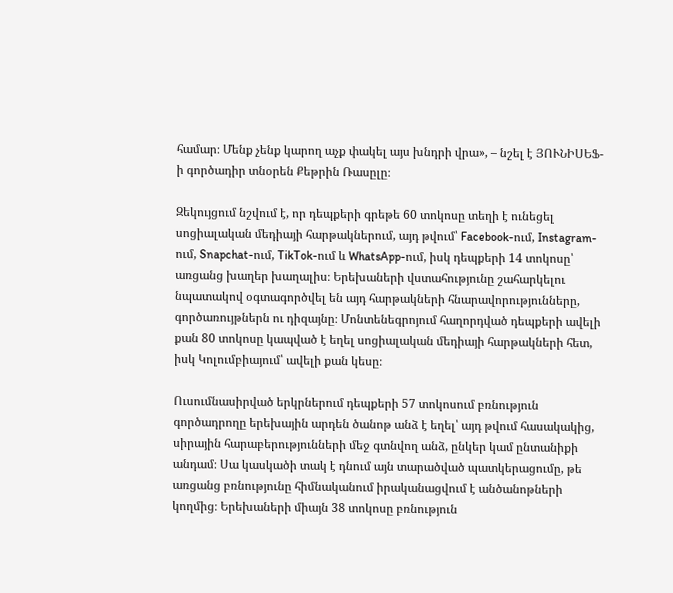համար։ Մենք չենք կարող աչք փակել այս խնդրի վրա», – նշել է ՅՈՒՆԻՍԵՖ-ի գործադիր տնօրեն Քեթրին Ռասըլը։

Զեկույցում նշվում է, որ դեպքերի գրեթե 60 տոկոսը տեղի է ունեցել սոցիալական մեդիայի հարթակներում, այդ թվում՝ Facebook-ում, Instagram-ում, Snapchat-ում, TikTok-ում և WhatsApp-ում, իսկ դեպքերի 14 տոկոսը՝ առցանց խաղեր խաղալիս։ Երեխաների վստահությունը շահարկելու նպատակով օգտագործվել են այդ հարթակների հնարավորությունները, գործառույթներն ու դիզայնը։ Մոնտենեգրոյում հաղորդված դեպքերի ավելի քան 80 տոկոսը կապված է եղել սոցիալական մեդիայի հարթակների հետ, իսկ Կոլումբիայում՝ ավելի քան կեսը։

Ուսումնասիրված երկրներում դեպքերի 57 տոկոսում բռնություն գործադրողը երեխային արդեն ծանոթ անձ է եղել՝ այդ թվում հասակակից, սիրային հարաբերությունների մեջ գտնվող անձ, ընկեր կամ ընտանիքի անդամ։ Սա կասկածի տակ է դնում այն տարածված պատկերացումը, թե առցանց բռնությունը հիմնականում իրականացվում է անծանոթների կողմից։ Երեխաների միայն 38 տոկոսը բռնություն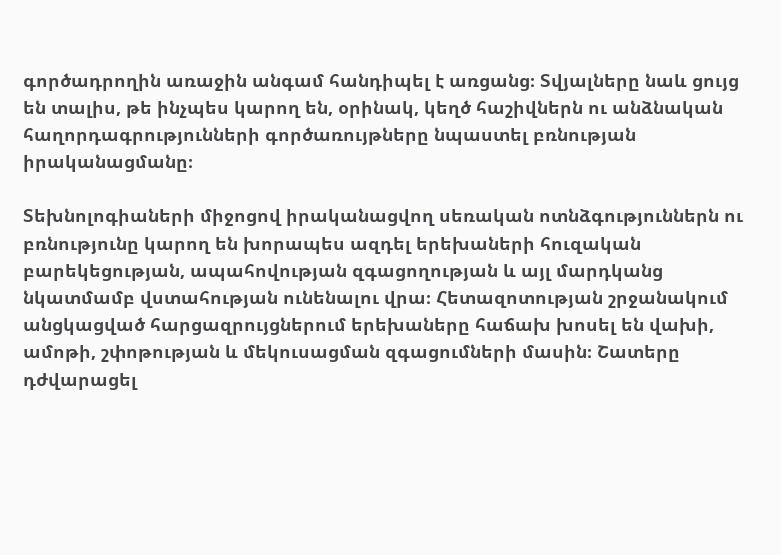գործադրողին առաջին անգամ հանդիպել է առցանց։ Տվյալները նաև ցույց են տալիս, թե ինչպես կարող են, օրինակ, կեղծ հաշիվներն ու անձնական հաղորդագրությունների գործառույթները նպաստել բռնության իրականացմանը։

Տեխնոլոգիաների միջոցով իրականացվող սեռական ոտնձգություններն ու բռնությունը կարող են խորապես ազդել երեխաների հուզական բարեկեցության, ապահովության զգացողության և այլ մարդկանց նկատմամբ վստահության ունենալու վրա։ Հետազոտության շրջանակում անցկացված հարցազրույցներում երեխաները հաճախ խոսել են վախի, ամոթի, շփոթության և մեկուսացման զգացումների մասին։ Շատերը դժվարացել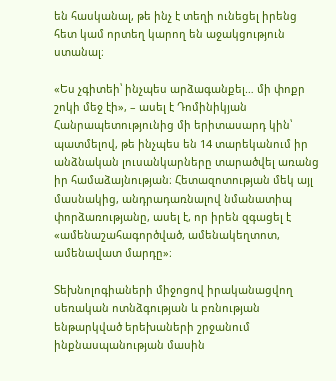են հասկանալ, թե ինչ է տեղի ունեցել իրենց հետ կամ որտեղ կարող են աջակցություն ստանալ։

«Ես չգիտեի՝ ինչպես արձագանքել… մի փոքր շոկի մեջ էի», – ասել է Դոմինիկյան Հանրապետությունից մի երիտասարդ կին՝ պատմելով, թե ինչպես են 14 տարեկանում իր անձնական լուսանկարները տարածվել առանց իր համաձայնության։ Հետազոտության մեկ այլ մասնակից, անդրադառնալով նմանատիպ փորձառությանը, ասել է, որ իրեն զգացել է «ամենաշահագործված, ամենակեղտոտ, ամենավատ մարդը»։

Տեխնոլոգիաների միջոցով իրականացվող սեռական ոտնձգության և բռնության ենթարկված երեխաների շրջանում ինքնասպանության մասին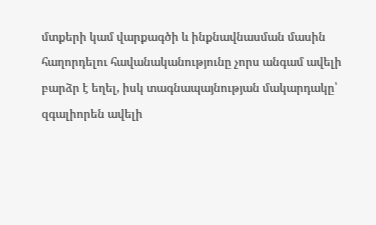մտքերի կամ վարքագծի և ինքնավնասման մասին հաղորդելու հավանականությունը չորս անգամ ավելի բարձր է եղել, իսկ տագնապայնության մակարդակը՝ զգալիորեն ավելի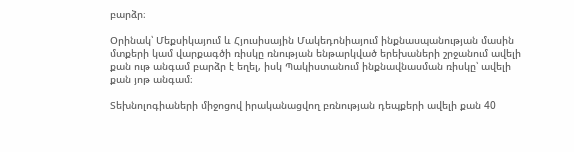բարձր։

Օրինակ՝ Մեքսիկայում և Հյուսիսային Մակեդոնիայում ինքնասպանության մասին մտքերի կամ վարքագծի ռիսկը ռնության ենթարկված երեխաների շրջանում ավելի քան ութ անգամ բարձր է եղել, իսկ Պակիստանում ինքնավնասման ռիսկը՝ ավելի քան յոթ անգամ։

Տեխնոլոգիաների միջոցով իրականացվող բռնության դեպքերի ավելի քան 40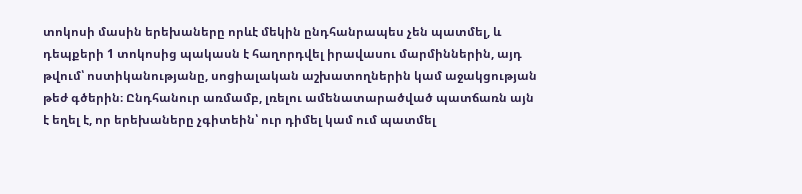տոկոսի մասին երեխաները որևէ մեկին ընդհանրապես չեն պատմել, և դեպքերի 1 տոկոսից պակասն է հաղորդվել իրավասու մարմիններին, այդ թվում՝ ոստիկանությանը, սոցիալական աշխատողներին կամ աջակցության թեժ գծերին։ Ընդհանուր առմամբ, լռելու ամենատարածված պատճառն այն է եղել է, որ երեխաները չգիտեին՝ ուր դիմել կամ ում պատմել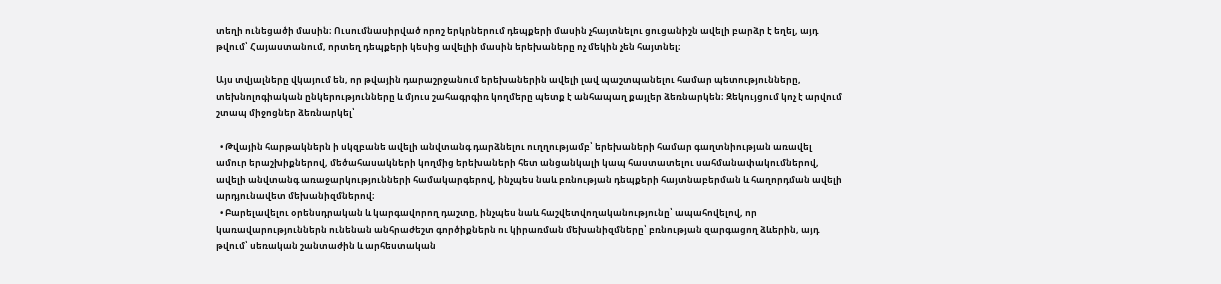տեղի ունեցածի մասին։ Ուսումնասիրված որոշ երկրներում դեպքերի մասին չհայտնելու ցուցանիշն ավելի բարձր է եղել, այդ թվում՝ Հայաստանում, որտեղ դեպքերի կեսից ավելիի մասին երեխաները ոչ մեկին չեն հայտնել։

Այս տվյալները վկայում են, որ թվային դարաշրջանում երեխաներին ավելի լավ պաշտպանելու համար պետությունները, տեխնոլոգիական ընկերությունները և մյուս շահագրգիռ կողմերը պետք է անհապաղ քայլեր ձեռնարկեն։ Զեկույցում կոչ է արվում շտապ միջոցներ ձեռնարկել՝

  • Թվային հարթակներն ի սկզբանե ավելի անվտանգ դարձնելու ուղղությամբ՝ երեխաների համար գաղտնիության առավել ամուր երաշխիքներով, մեծահասակների կողմից երեխաների հետ անցանկալի կապ հաստատելու սահմանափակումներով, ավելի անվտանգ առաջարկությունների համակարգերով, ինչպես նաև բռնության դեպքերի հայտնաբերման և հաղորդման ավելի արդյունավետ մեխանիզմներով։
  • Բարելավելու օրենսդրական և կարգավորող դաշտը, ինչպես նաև հաշվետվողականությունը՝ ապահովելով, որ կառավարություններն ունենան անհրաժեշտ գործիքներն ու կիրառման մեխանիզմները՝ բռնության զարգացող ձևերին, այդ թվում՝ սեռական շանտաժին և արհեստական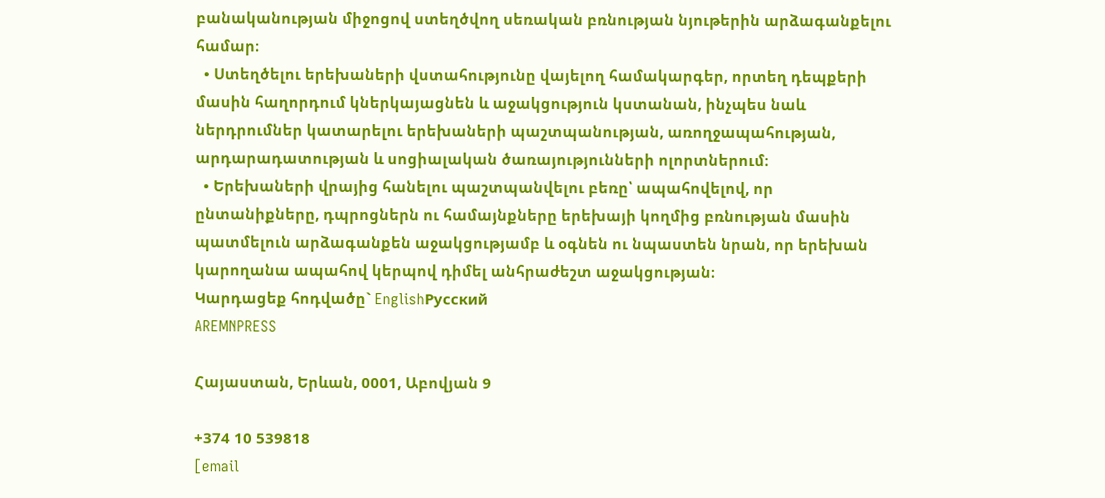բանականության միջոցով ստեղծվող սեռական բռնության նյութերին արձագանքելու համար։
  • Ստեղծելու երեխաների վստահությունը վայելող համակարգեր, որտեղ դեպքերի մասին հաղորդում կներկայացնեն և աջակցություն կստանան, ինչպես նաև ներդրումներ կատարելու երեխաների պաշտպանության, առողջապահության, արդարադատության և սոցիալական ծառայությունների ոլորտներում։
  • Երեխաների վրայից հանելու պաշտպանվելու բեռը՝ ապահովելով, որ ընտանիքները, դպրոցներն ու համայնքները երեխայի կողմից բռնության մասին պատմելուն արձագանքեն աջակցությամբ և օգնեն ու նպաստեն նրան, որ երեխան կարողանա ապահով կերպով դիմել անհրաժեշտ աջակցության։
Կարդացեք հոդվածը` EnglishРусский
AREMNPRESS

Հայաստան, Երևան, 0001, Աբովյան 9

+374 10 539818
[email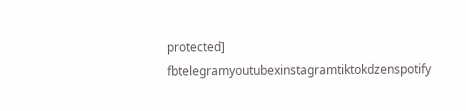protected]
fbtelegramyoutubexinstagramtiktokdzenspotify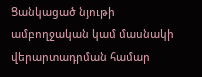Ցանկացած նյութի ամբողջական կամ մասնակի վերարտադրման համար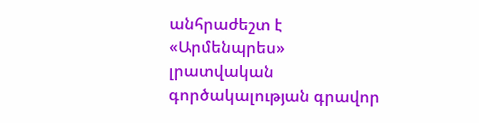անհրաժեշտ է «Արմենպրես» լրատվական գործակալության գրավոր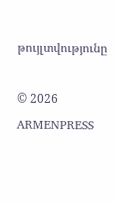թույլտվությունը

© 2026 ARMENPRESS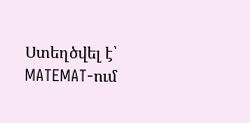Ստեղծվել է՝ MATEMAT-ում